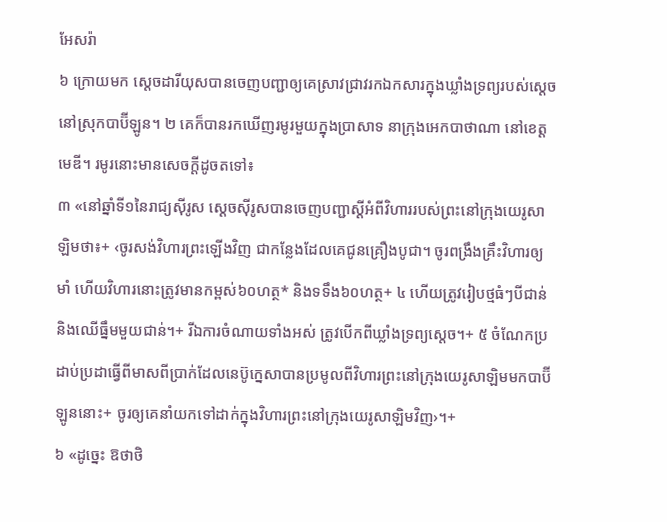អែសរ៉ា
៦ ក្រោយមក ស្ដេចដារីយុសបានចេញបញ្ជាឲ្យគេស្រាវជ្រាវរកឯកសារក្នុងឃ្លាំងទ្រព្យរបស់ស្ដេចនៅស្រុកបាប៊ីឡូន។ ២ គេក៏បានរកឃើញរមូរមួយក្នុងប្រាសាទ នាក្រុងអេកបាថាណា នៅខេត្តមេឌី។ រមូរនោះមានសេចក្ដីដូចតទៅ៖
៣ «នៅឆ្នាំទី១នៃរាជ្យស៊ីរូស ស្ដេចស៊ីរូសបានចេញបញ្ជាស្ដីអំពីវិហាររបស់ព្រះនៅក្រុងយេរូសាឡិមថា៖+ ‹ចូរសង់វិហារព្រះឡើងវិញ ជាកន្លែងដែលគេជូនគ្រឿងបូជា។ ចូរពង្រឹងគ្រឹះវិហារឲ្យមាំ ហើយវិហារនោះត្រូវមានកម្ពស់៦០ហត្ថ* និងទទឹង៦០ហត្ថ+ ៤ ហើយត្រូវរៀបថ្មធំៗបីជាន់និងឈើធ្នឹមមួយជាន់។+ រីឯការចំណាយទាំងអស់ ត្រូវបើកពីឃ្លាំងទ្រព្យស្ដេច។+ ៥ ចំណែកប្រដាប់ប្រដាធ្វើពីមាសពីប្រាក់ដែលនេប៊ូក្នេសាបានប្រមូលពីវិហារព្រះនៅក្រុងយេរូសាឡិមមកបាប៊ីឡូននោះ+ ចូរឲ្យគេនាំយកទៅដាក់ក្នុងវិហារព្រះនៅក្រុងយេរូសាឡិមវិញ›។+
៦ «ដូច្នេះ ឱថាថិ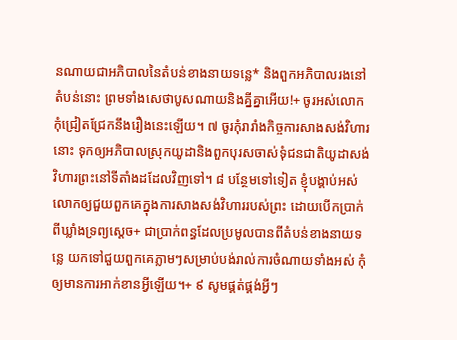នណាយជាអភិបាលនៃតំបន់ខាងនាយទន្លេ* និងពួកអភិបាលរងនៅតំបន់នោះ ព្រមទាំងសេថាបូសណាយនិងគ្នីគ្នាអើយ!+ ចូរអស់លោកកុំជ្រៀតជ្រែកនឹងរឿងនេះឡើយ។ ៧ ចូរកុំរារាំងកិច្ចការសាងសង់វិហារនោះ ទុកឲ្យអភិបាលស្រុកយូដានិងពួកបុរសចាស់ទុំជនជាតិយូដាសង់វិហារព្រះនៅទីតាំងដដែលវិញទៅ។ ៨ បន្ថែមទៅទៀត ខ្ញុំបង្គាប់អស់លោកឲ្យជួយពួកគេក្នុងការសាងសង់វិហាររបស់ព្រះ ដោយបើកប្រាក់ពីឃ្លាំងទ្រព្យស្ដេច+ ជាប្រាក់ពន្ធដែលប្រមូលបានពីតំបន់ខាងនាយទន្លេ យកទៅជួយពួកគេភ្លាមៗសម្រាប់បង់រាល់ការចំណាយទាំងអស់ កុំឲ្យមានការអាក់ខានអ្វីឡើយ។+ ៩ សូមផ្គត់ផ្គង់អ្វីៗ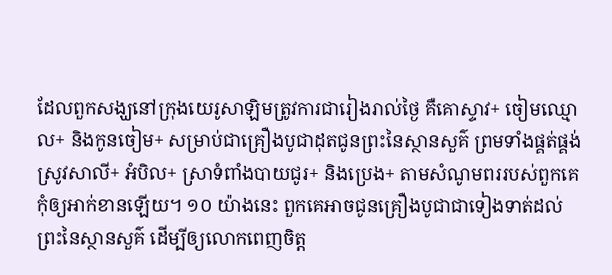ដែលពួកសង្ឃនៅក្រុងយេរូសាឡិមត្រូវការជារៀងរាល់ថ្ងៃ គឺគោស្ទាវ+ ចៀមឈ្មោល+ និងកូនចៀម+ សម្រាប់ជាគ្រឿងបូជាដុតជូនព្រះនៃស្ថានសួគ៌ ព្រមទាំងផ្គត់ផ្គង់ស្រូវសាលី+ អំបិល+ ស្រាទំពាំងបាយជូរ+ និងប្រេង+ តាមសំណូមពររបស់ពួកគេកុំឲ្យអាក់ខានឡើយ។ ១០ យ៉ាងនេះ ពួកគេអាចជូនគ្រឿងបូជាជាទៀងទាត់ដល់ព្រះនៃស្ថានសួគ៌ ដើម្បីឲ្យលោកពេញចិត្ត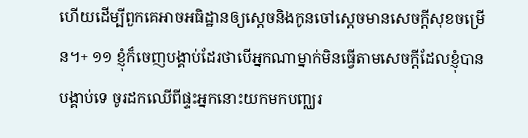ហើយដើម្បីពួកគេអាចអធិដ្ឋានឲ្យស្ដេចនិងកូនចៅស្ដេចមានសេចក្ដីសុខចម្រើន។+ ១១ ខ្ញុំក៏ចេញបង្គាប់ដែរថាបើអ្នកណាម្នាក់មិនធ្វើតាមសេចក្ដីដែលខ្ញុំបានបង្គាប់ទេ ចូរដកឈើពីផ្ទះអ្នកនោះយកមកបញ្ឈរ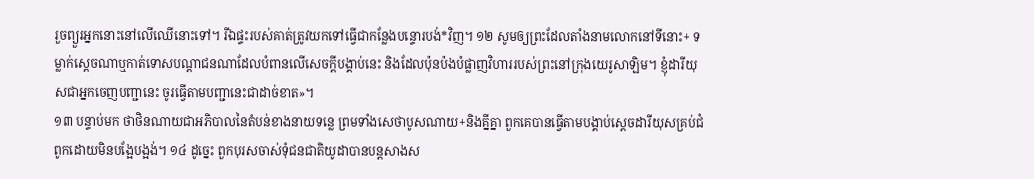រួចព្យួរអ្នកនោះនៅលើឈើនោះទៅ។ រីឯផ្ទះរបស់គាត់ត្រូវយកទៅធ្វើជាកន្លែងបន្ទោរបង់*វិញ។ ១២ សូមឲ្យព្រះដែលតាំងនាមលោកនៅទីនោះ+ ទម្លាក់ស្ដេចណាឬកាត់ទោសបណ្ដាជនណាដែលបំពានលើសេចក្ដីបង្គាប់នេះ និងដែលប៉ុនប៉ងបំផ្លាញវិហាររបស់ព្រះនៅក្រុងយេរូសាឡិម។ ខ្ញុំដារីយុសជាអ្នកចេញបញ្ជានេះ ចូរធ្វើតាមបញ្ជានេះជាដាច់ខាត»។
១៣ បន្ទាប់មក ថាថិនណាយជាអភិបាលនៃតំបន់ខាងនាយទន្លេ ព្រមទាំងសេថាបូសណាយ+និងគ្នីគ្នា ពួកគេបានធ្វើតាមបង្គាប់ស្ដេចដារីយុសគ្រប់ជំពូកដោយមិនបង្អែបង្អង់។ ១៤ ដូច្នេះ ពួកបុរសចាស់ទុំជនជាតិយូដាបានបន្តសាងស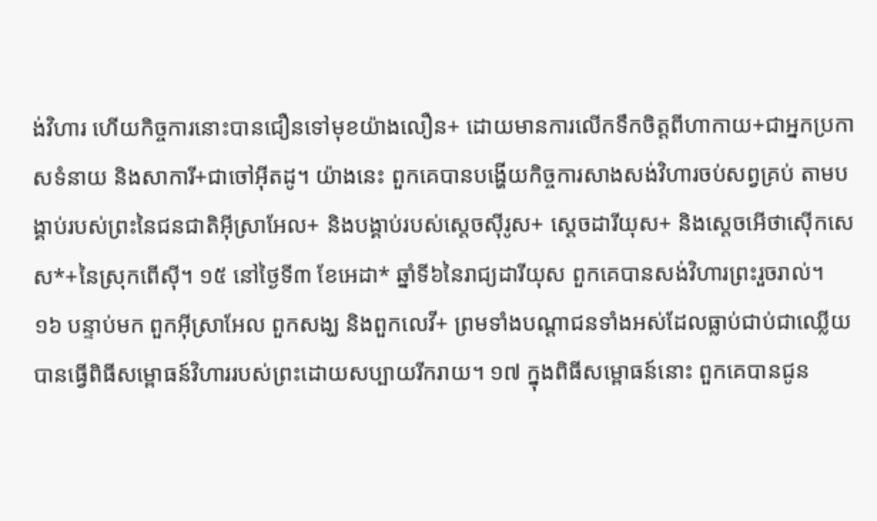ង់វិហារ ហើយកិច្ចការនោះបានជឿនទៅមុខយ៉ាងលឿន+ ដោយមានការលើកទឹកចិត្តពីហាកាយ+ជាអ្នកប្រកាសទំនាយ និងសាការី+ជាចៅអ៊ីតដូ។ យ៉ាងនេះ ពួកគេបានបង្ហើយកិច្ចការសាងសង់វិហារចប់សព្វគ្រប់ តាមបង្គាប់របស់ព្រះនៃជនជាតិអ៊ីស្រាអែល+ និងបង្គាប់របស់ស្ដេចស៊ីរូស+ ស្ដេចដារីយុស+ និងស្ដេចអើថាស៊ើកសេស*+នៃស្រុកពើស៊ី។ ១៥ នៅថ្ងៃទី៣ ខែអេដា* ឆ្នាំទី៦នៃរាជ្យដារីយុស ពួកគេបានសង់វិហារព្រះរួចរាល់។
១៦ បន្ទាប់មក ពួកអ៊ីស្រាអែល ពួកសង្ឃ និងពួកលេវី+ ព្រមទាំងបណ្ដាជនទាំងអស់ដែលធ្លាប់ជាប់ជាឈ្លើយ បានធ្វើពិធីសម្ពោធន៍វិហាររបស់ព្រះដោយសប្បាយរីករាយ។ ១៧ ក្នុងពិធីសម្ពោធន៍នោះ ពួកគេបានជូន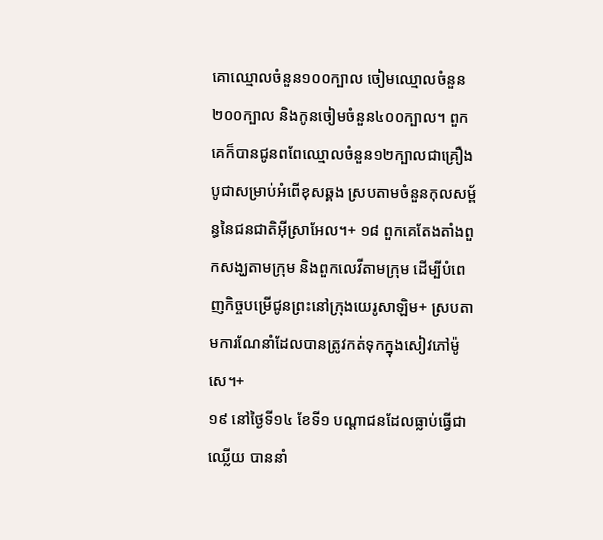គោឈ្មោលចំនួន១០០ក្បាល ចៀមឈ្មោលចំនួន២០០ក្បាល និងកូនចៀមចំនួន៤០០ក្បាល។ ពួកគេក៏បានជូនពពែឈ្មោលចំនួន១២ក្បាលជាគ្រឿងបូជាសម្រាប់អំពើខុសឆ្គង ស្របតាមចំនួនកុលសម្ព័ន្ធនៃជនជាតិអ៊ីស្រាអែល។+ ១៨ ពួកគេតែងតាំងពួកសង្ឃតាមក្រុម និងពួកលេវីតាមក្រុម ដើម្បីបំពេញកិច្ចបម្រើជូនព្រះនៅក្រុងយេរូសាឡិម+ ស្របតាមការណែនាំដែលបានត្រូវកត់ទុកក្នុងសៀវភៅម៉ូសេ។+
១៩ នៅថ្ងៃទី១៤ ខែទី១ បណ្ដាជនដែលធ្លាប់ធ្វើជាឈ្លើយ បាននាំ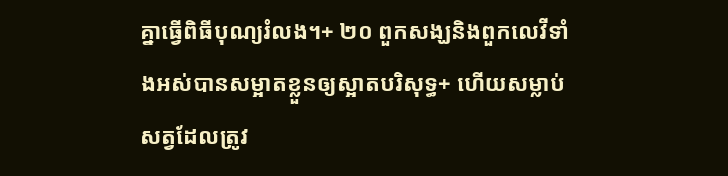គ្នាធ្វើពិធីបុណ្យរំលង។+ ២០ ពួកសង្ឃនិងពួកលេវីទាំងអស់បានសម្អាតខ្លួនឲ្យស្អាតបរិសុទ្ធ+ ហើយសម្លាប់សត្វដែលត្រូវ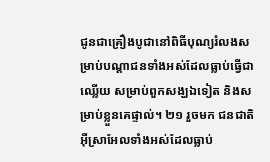ជូនជាគ្រឿងបូជានៅពិធីបុណ្យរំលងសម្រាប់បណ្ដាជនទាំងអស់ដែលធ្លាប់ធ្វើជាឈ្លើយ សម្រាប់ពួកសង្ឃឯទៀត និងសម្រាប់ខ្លួនគេផ្ទាល់។ ២១ រួចមក ជនជាតិអ៊ីស្រាអែលទាំងអស់ដែលធ្លាប់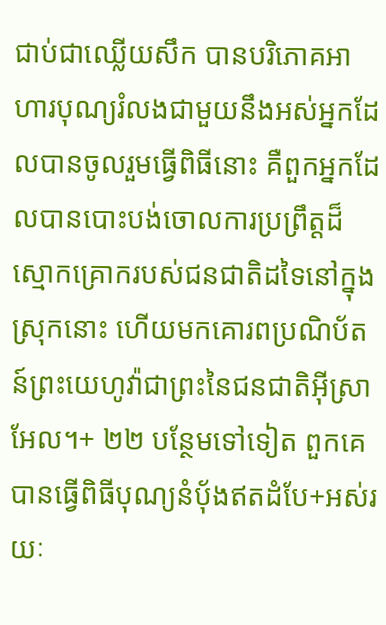ជាប់ជាឈ្លើយសឹក បានបរិភោគអាហារបុណ្យរំលងជាមួយនឹងអស់អ្នកដែលបានចូលរួមធ្វើពិធីនោះ គឺពួកអ្នកដែលបានបោះបង់ចោលការប្រព្រឹត្តដ៏ស្មោកគ្រោករបស់ជនជាតិដទៃនៅក្នុងស្រុកនោះ ហើយមកគោរពប្រណិប័តន៍ព្រះយេហូវ៉ាជាព្រះនៃជនជាតិអ៊ីស្រាអែល។+ ២២ បន្ថែមទៅទៀត ពួកគេបានធ្វើពិធីបុណ្យនំប៉័ងឥតដំបែ+អស់រយៈ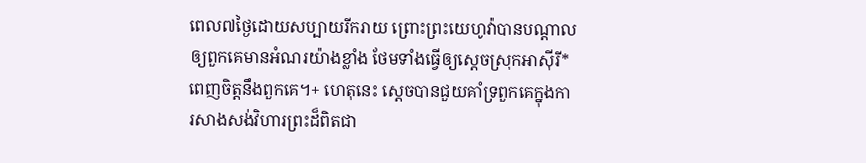ពេល៧ថ្ងៃដោយសប្បាយរីករាយ ព្រោះព្រះយេហូវ៉ាបានបណ្ដាលឲ្យពួកគេមានអំណរយ៉ាងខ្លាំង ថែមទាំងធ្វើឲ្យស្ដេចស្រុកអាស៊ីរី* ពេញចិត្តនឹងពួកគេ។+ ហេតុនេះ ស្ដេចបានជួយគាំទ្រពួកគេក្នុងការសាងសង់វិហារព្រះដ៏ពិតជា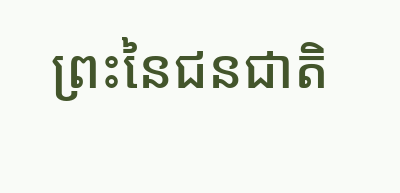ព្រះនៃជនជាតិ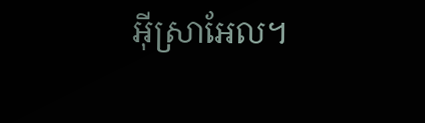អ៊ីស្រាអែល។